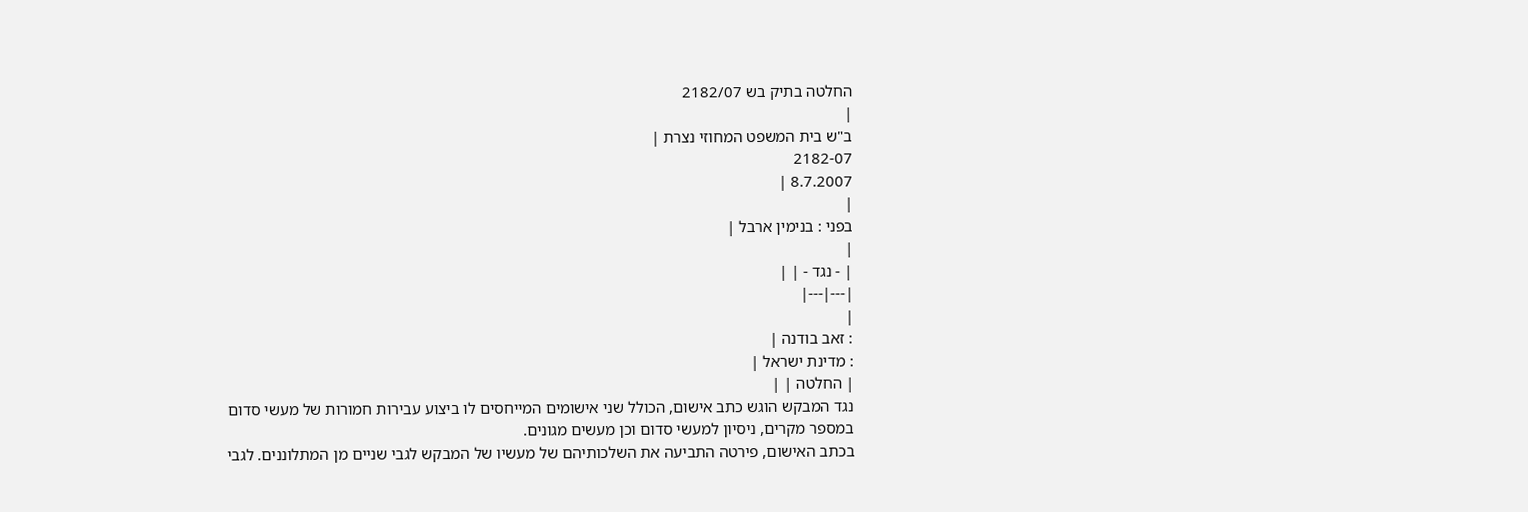החלטה בתיק בש 2182/07
|
ב"ש בית המשפט המחוזי נצרת |
2182-07
8.7.2007 |
|
בפני : בנימין ארבל |
|
| - נגד - | |
|---|---|
|
: זאב בודנה |
: מדינת ישראל |
| החלטה | |
נגד המבקש הוגש כתב אישום, הכולל שני אישומים המייחסים לו ביצוע עבירות חמורות של מעשי סדום במספר מקרים, ניסיון למעשי סדום וכן מעשים מגונים.
בכתב האישום, פירטה התביעה את השלכותיהם של מעשיו של המבקש לגבי שניים מן המתלוננים. לגבי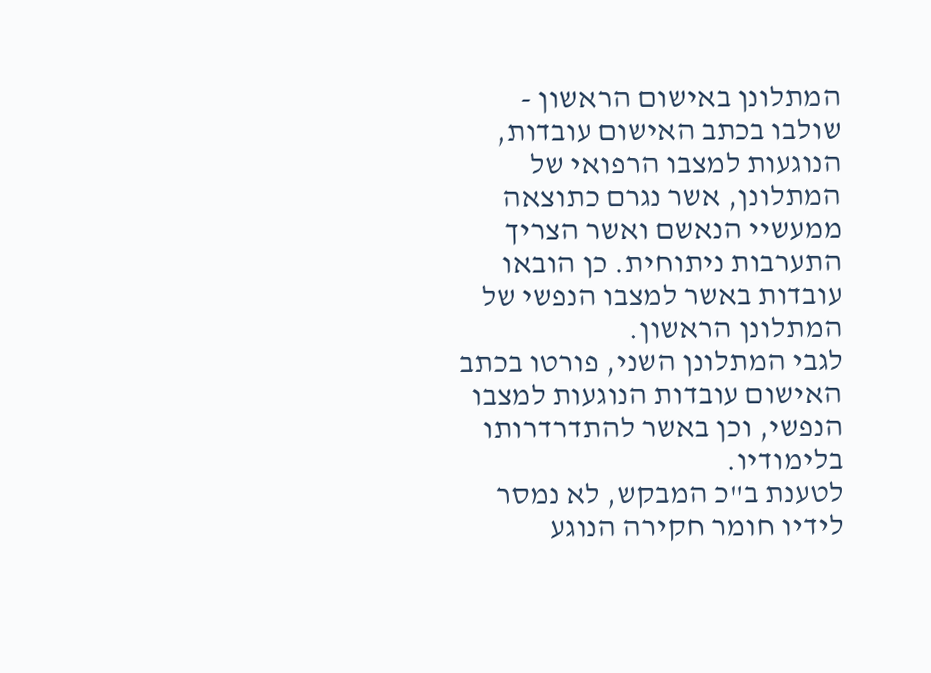המתלונן באישום הראשון - שולבו בכתב האישום עובדות, הנוגעות למצבו הרפואי של המתלונן, אשר נגרם כתוצאה ממעשיי הנאשם ואשר הצריך התערבות ניתוחית. כן הובאו עובדות באשר למצבו הנפשי של המתלונן הראשון.
לגבי המתלונן השני, פורטו בכתב האישום עובדות הנוגעות למצבו הנפשי, וכן באשר להתדרדרותו בלימודיו.
לטענת ב"כ המבקש, לא נמסר לידיו חומר חקירה הנוגע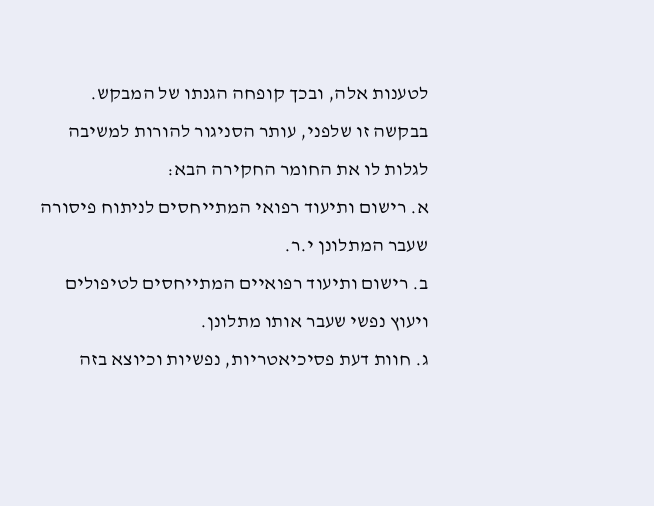לטענות אלה, ובכך קופחה הגנתו של המבקש.
בבקשה זו שלפני, עותר הסניגור להורות למשיבה לגלות לו את החומר החקירה הבא:
א. רישום ותיעוד רפואי המתייחסים לניתוח פיסורה שעבר המתלונן י.ר.
ב. רישום ותיעוד רפואיים המתייחסים לטיפולים ויעוץ נפשי שעבר אותו מתלונן.
ג. חוות דעת פסיכיאטריות, נפשיות וכיוצא בזה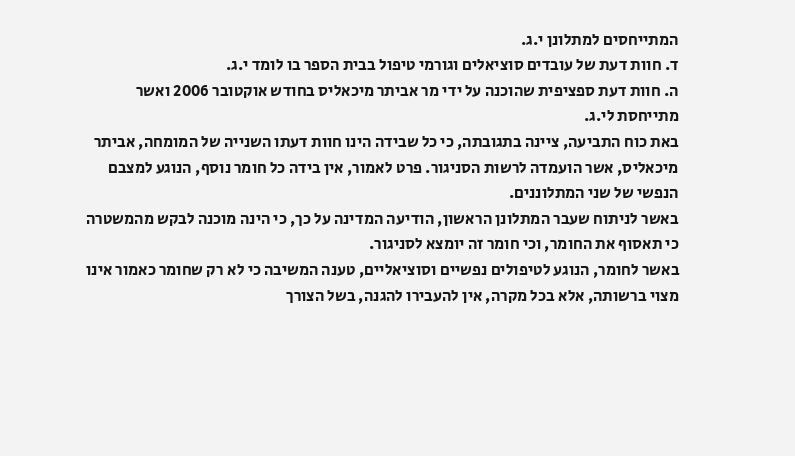המתייחסים למתלונן י.ג.
ד. חוות דעת של עובדים סוציאלים וגורמי טיפול בבית הספר בו לומד י.ג.
ה. חוות דעת ספציפית שהוכנה על ידי מר אביתר מיכאליס בחודש אוקטובר 2006 ואשר מתייחסת לי.ג.
באת כוח התביעה, ציינה בתגובתה, כי כל שבידה הינו חוות דעתו השנייה של המומחה, אביתר מיכאליס, אשר הועמדה לרשות הסניגור. פרט לאמור, אין בידה כל חומר נוסף, הנוגע למצבם הנפשי של שני המתלוננים.
באשר לניתוח שעבר המתלונן הראשון, הודיעה המדינה על כך, כי הינה מוכנה לבקש מהמשטרה כי תאסוף את החומר, וכי חומר זה יומצא לסניגור.
באשר לחומר, הנוגע לטיפולים נפשיים וסוציאליים, טענה המשיבה כי לא רק שחומר כאמור אינו מצוי ברשותה, אלא בכל מקרה, אין להעבירו להגנה, בשל הצורך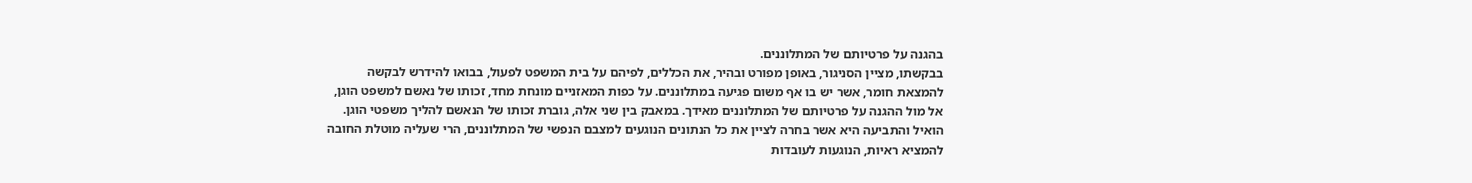בהגנה על פרטיותם של המתלוננים.
בבקשתו, מציין הסניגור, באופן מפורט ובהיר, את הכללים, לפיהם על בית המשפט לפעול, בבואו להידרש לבקשה להמצאת חומר, אשר יש בו אף משום פגיעה במתלוננים. על כפות המאזניים מונחת מחד, זכותו של נאשם למשפט הוגן, אל מול ההגנה על פרטיותם של המתלוננים מאידך. במאבק בין שני אלה, גוברת זכותו של הנאשם להליך משפטי הוגן. הואיל והתביעה היא אשר בחרה לציין את כל הנתונים הנוגעים למצבם הנפשי של המתלוננים, הרי שעליה מוטלת החובה להמציא ראיות, הנוגעות לעובדות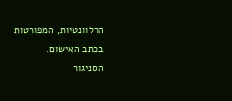הרלוונטיות, המפורטות בכתב האישום.
הסניגור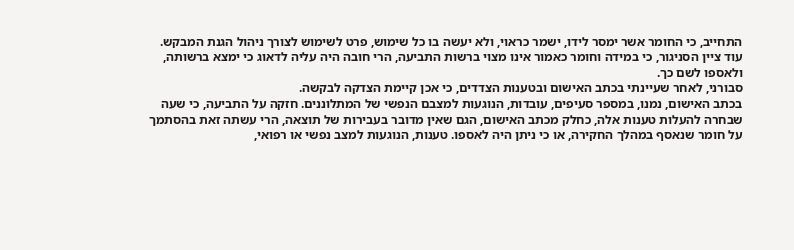התחייב, כי החומר אשר ימסר לידו, ישמר כראוי, ולא יעשה בו כל שימוש, פרט לשימוש לצורך ניהול הגנת המבקש.
עוד ציין הסניגור, כי במידה וחומר כאמור אינו מצוי ברשות התביעה, הרי חובה היה עליה לדאוג כי ימצא ברשותה, ולאספו לשם כך.
סבורני, לאחר שעיינתי בכתב האישום ובטענות הצדדים, כי אכן קיימת הצדקה לבקשה.
בכתב האישום, נמנו, במספר סעיפים, עובדות, הנוגעות למצבם הנפשי של המתלוננים. חזקה על התביעה, כי שעה שבחרה להעלות טענות אלה, כחלק מכתב האישום, הגם שאין מדובר בעבירות של תוצאה, הרי עשתה זאת בהסתמך על חומר שנאסף במהלך החקירה, או כי ניתן היה לאספו. טענות, הנוגעות למצב נפשי או רפואי,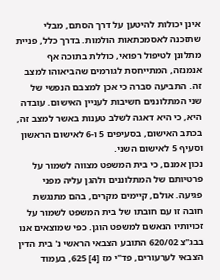אינן יכולות להיטען על דרך הסתם, מבלי שתזכנה לאסמכתאות הולמות. בדרך כלל, פניית מתלונן לטיפול רפואי, כוללת בתוכה אף אנמנזה, המתייחסת לגורמים שהביאוהו למצב זה. התביעה סברה כי אכן למצבם הנפשי של שני המתלוננים חשיבות לעניין האישום. עובדה היא, כי היא דאגה לשלב טענות באשר למצב זה, בכתב האישום, בסעיפים 5 ו-6 לאישום הראשון וסעיף 5 לאישום השני.
נכון אמנם, כי בית המשפט מצווה לשמור על פרטיותם של המתלוננים ולהגן עליה מפני פגיעה. אולם, קיימים מקרים, בהם מתנגשת חובה זו עם חובתו של בית המשפט לשמור על זכויותיו הנאשם למשפט הוגן. כפי שמוצאים אנו בבג"צ 620/02 התובע הצבאי הראשי נ' בית הדין הצבאי לערעורים, פד"י מז [4] 625, בעמוד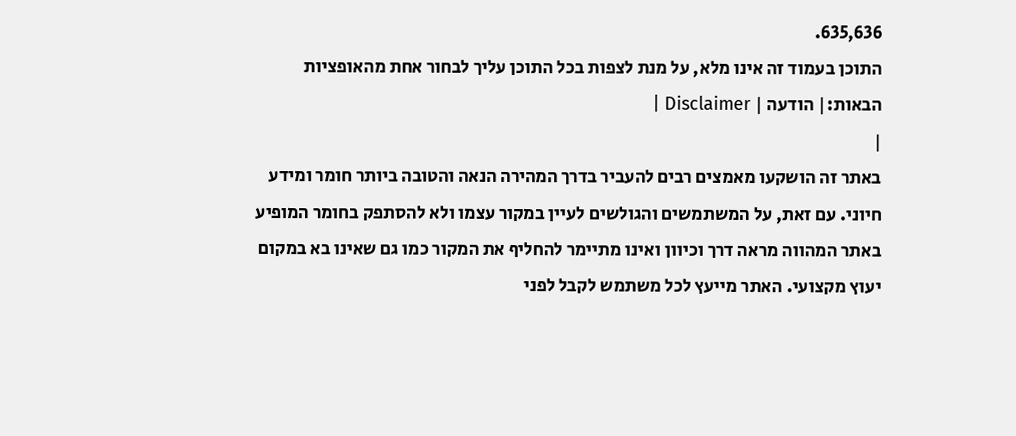635,636.
התוכן בעמוד זה אינו מלא, על מנת לצפות בכל התוכן עליך לבחור אחת מהאופציות הבאות:| הודעה | Disclaimer |
|
באתר זה הושקעו מאמצים רבים להעביר בדרך המהירה הנאה והטובה ביותר חומר ומידע חיוני. עם זאת, על המשתמשים והגולשים לעיין במקור עצמו ולא להסתפק בחומר המופיע באתר המהווה מראה דרך וכיוון ואינו מתיימר להחליף את המקור כמו גם שאינו בא במקום יעוץ מקצועי. האתר מייעץ לכל משתמש לקבל לפני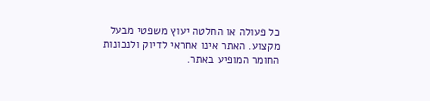כל פעולה או החלטה יעוץ משפטי מבעל מקצוע. האתר אינו אחראי לדיוק ולנכונות החומר המופיע באתר.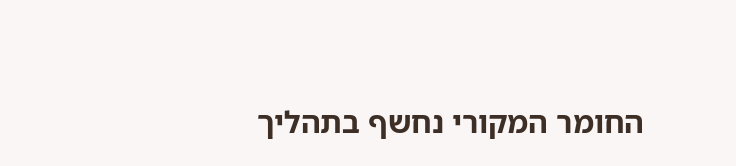החומר המקורי נחשף בתהליך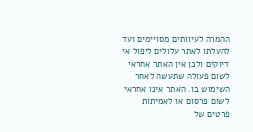ההמרה לעיוותים מסויימים ועד להעלתו לאתר עלולים ליפול אי דיוקים ולכן אין האתר אחראי לשום פעולה שתעשה לאחר השימוש בו. האתר אינו אחראי לשום פרסום או לאמיתות פרטים של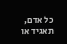כל אדם, תאגיד או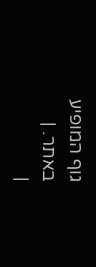גוף המופיע באתר. |
|